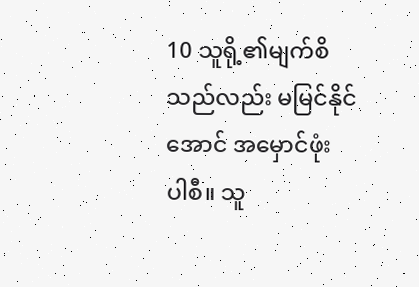10 သူရို့၏မျက်စိသည်လည်း မမြင်နိုင်အောင် အမှောင်ဖုံး ပါစီ။ သူ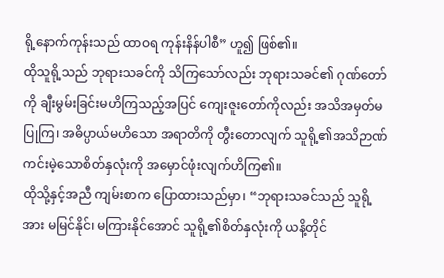ရို့နောက်ကုန်းသည် ထာဝရ ကုန်းနိန်ပါစီ” ဟူ၍ ဖြစ်၏။
ထိုသူရို့သည် ဘုရားသခင်ကို သိကြသော်လည်း ဘုရားသခင်၏ ဂုဏ်တော်ကို ချီးမွမ်းခြင်းမဟိကြသည့်အပြင် ကျေးဇူးတော်ကိုလည်း အသိအမှတ်မပြုကြ၊ အဓိပ္ပာယ်မဟိသော အရာတိကို တွီးတောလျက် သူရို့၏အသိဉာဏ်ကင်းမဲ့သောစိတ်နှလုံးကို အမှောင်ဖုံးလျက်ဟိကြ၏။
ထိုသို့နှင့်အညီ ကျမ်းစာက ပြောထားသည်မှာ၊ “ဘုရားသခင်သည် သူရို့အား မမြင်နိုင်၊ မကြားနိုင်အောင် သူရို့၏စိတ်နှလုံးကို ယနိ့တိုင်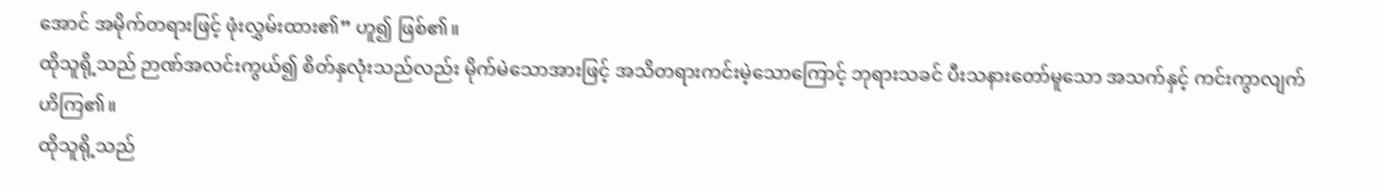အောင် အမိုက်တရားဖြင့် ဖုံးလွှမ်းထား၏” ဟူ၍ ဖြစ်၏။
ထိုသူရို့သည် ဉာဏ်အလင်းကွယ်၍ စိတ်နှလုံးသည်လည်း မိုက်မဲသောအားဖြင့် အသိတရားကင်းမဲ့သောကြောင့် ဘုရားသခင် ပီးသနားတော်မူသော အသက်နှင့် ကင်းကွာလျက် ဟိကြ၏။
ထိုသူရို့သည်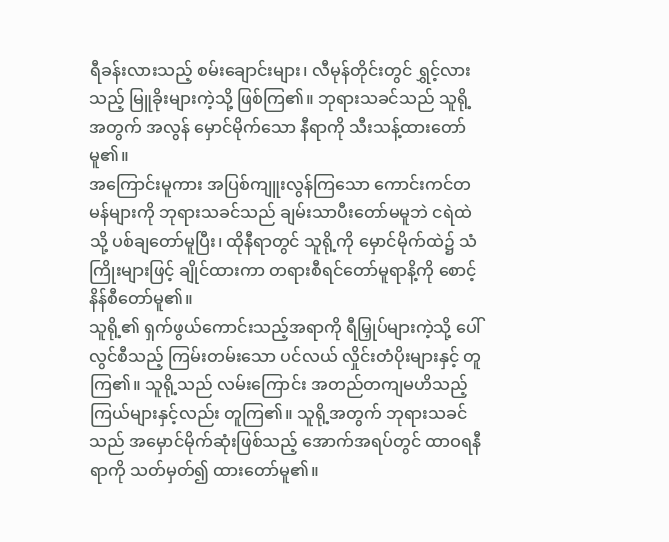ရီခန်းလားသည့် စမ်းချောင်းများ၊ လီမုန်တိုင်းတွင် ရွှင့်လားသည့် မြူခိုးများကဲ့သို့ ဖြစ်ကြ၏။ ဘုရားသခင်သည် သူရို့အတွက် အလွန် မှောင်မိုက်သော နီရာကို သီးသန့်ထားတော်မူ၏။
အကြောင်းမူကား အပြစ်ကျူးလွန်ကြသော ကောင်းကင်တမန်များကို ဘုရားသခင်သည် ချမ်းသာပီးတော်မမူဘဲ ငရဲထဲသို့ ပစ်ချတော်မူပြီး၊ ထိုနီရာတွင် သူရို့ကို မှောင်မိုက်ထဲ၌ သံကြိုးများဖြင့် ချိုင်ထားကာ တရားစီရင်တော်မူရာနိ့ကို စောင့်နိန်စီတော်မူ၏။
သူရို့၏ ရှက်ဖွယ်ကောင်းသည့်အရာကို ရီမြှုပ်များကဲ့သို့ ပေါ်လွင်စီသည့် ကြမ်းတမ်းသော ပင်လယ် လှိုင်းတံပိုးများနှင့် တူကြ၏။ သူရို့သည် လမ်းကြောင်း အတည်တကျမဟိသည့် ကြယ်များနှင့်လည်း တူကြ၏။ သူရို့အတွက် ဘုရားသခင်သည် အမှောင်မိုက်ဆုံးဖြစ်သည့် အောက်အရပ်တွင် ထာဝရနီရာကို သတ်မှတ်၍ ထားတော်မူ၏။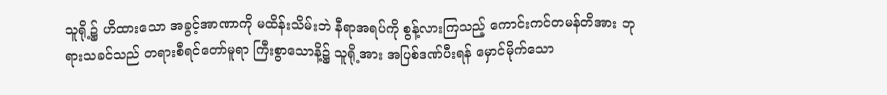သူရို့၌ ဟိထားသော အခွင့်အာဏာကို မထိန်းသိမ်းဘဲ နီရာအရပ်ကို စွန့်လားကြသည့် ကောင်းကင်တမန်တိအား ဘုရားသခင်သည် တရားစီရင်တော်မူရာ ကြီးစွာသောနိ့၌ သူရို့အား အပြစ်ဒဏ်ပီးရန် မှောင်မိုက်သော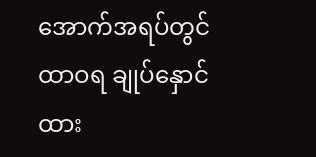အောက်အရပ်တွင် ထာဝရ ချုပ်နှောင်ထား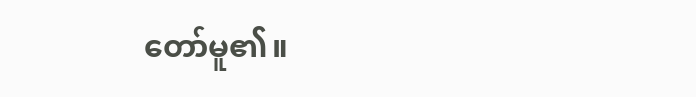တော်မူ၏။